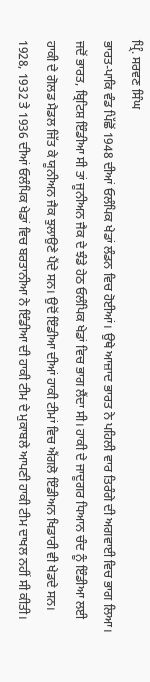ਪ੍ਰਿੰ. ਸਰਵਣ ਸਿੰਘ
ਭਾਰਤ-ਪਾਕਿ ਵੰਡ ਪਿੱਛੋਂ 1948 ਦੀਆਂ ਓਲੰਪਿਕ ਖੇਡਾਂ ਲੰਡਨ ਵਿਚ ਹੋਈਆਂ। ਉਥੇ ਆਜ਼ਾਦ ਭਾਰਤ ਨੇ ਪਹਿਲੀ ਵਾਰ ਤਿਰੰਗੇ ਦੀ ਅਗਵਾਈ ਵਿਚ ਭਾਗ ਲਿਆ। ਜਦੋਂ ਭਾਰਤ, ਬ੍ਰਿਟਿਸ਼ ਇੰਡੀਆ ਸੀ ਤਾਂ ਜੂਨੀਅਨ ਜੈਕ ਦੇ ਝੰਡੇ ਹੇਠ ਓਲੰਪਿਕ ਖੇਡਾਂ ਵਿਚ ਭਾਗ ਲੈਂਦਾ ਸੀ। ਹਾਕੀ ਦੇ ਜਾਦੂਗਰ ਧਿਆਨ ਚੰਦ ਨੂੰ ਇੰਡੀਆ ਲਈ ਹਾਕੀ ਦੇ ਗੋਲਡ ਮੈਡਲ ਜਿੱਤ ਕੇ ਯੂਨੀਅਨ ਜੈਕ ਝੁਲਾਉਣੇ ਪੈਂਦੇ ਸਨ। ਉਦੋਂ ਇੰਡੀਆ ਦੀਆਂ ਹਾਕੀ ਟੀਮਾਂ ਵਿਚ ਐਂਗਲੋ ਇੰਡੀਅਨ ਖਿਡਾਰੀ ਵੀ ਖੇਡਦੇ ਸਨ। 1928, 1932 ਤੇ 1936 ਦੀਆਂ ਓਲੰਪਿਕ ਖੇਡਾਂ ਵਿਚ ਬਰਤਾਨੀਆ ਨੇ ਇੰਡੀਆ ਦੀ ਹਾਕੀ ਟੀਮ ਦੇ ਮੁਕਾਬਲੇ ਆਪਣੀ ਹਾਕੀ ਟੀਮ ਦਾਖਲ ਨਹੀਂ ਸੀ ਕੀਤੀ।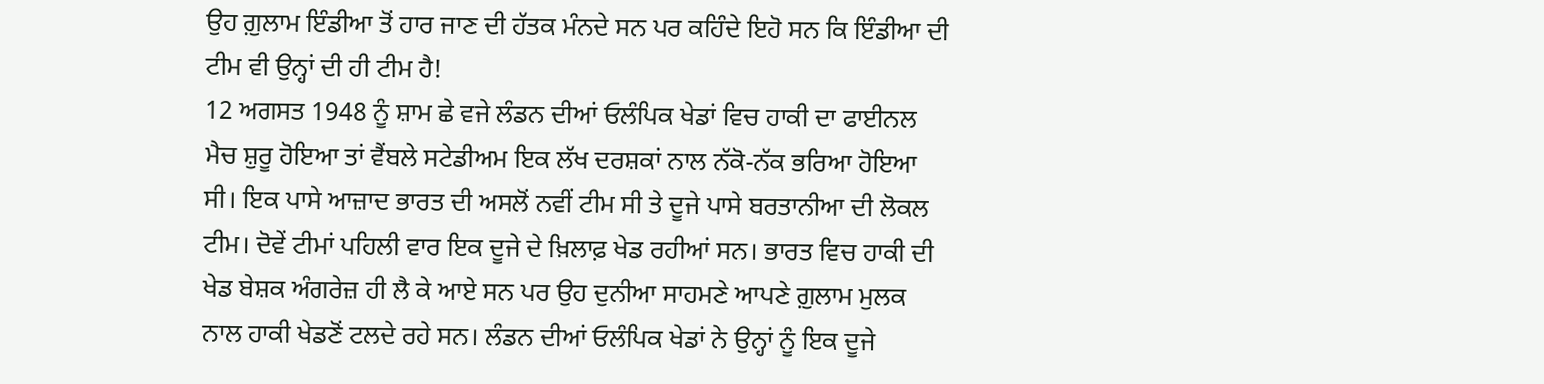ਉਹ ਗ਼ੁਲਾਮ ਇੰਡੀਆ ਤੋਂ ਹਾਰ ਜਾਣ ਦੀ ਹੱਤਕ ਮੰਨਦੇ ਸਨ ਪਰ ਕਹਿੰਦੇ ਇਹੋ ਸਨ ਕਿ ਇੰਡੀਆ ਦੀ ਟੀਮ ਵੀ ਉਨ੍ਹਾਂ ਦੀ ਹੀ ਟੀਮ ਹੈ!
12 ਅਗਸਤ 1948 ਨੂੰ ਸ਼ਾਮ ਛੇ ਵਜੇ ਲੰਡਨ ਦੀਆਂ ਓਲੰਪਿਕ ਖੇਡਾਂ ਵਿਚ ਹਾਕੀ ਦਾ ਫਾਈਨਲ ਮੈਚ ਸ਼ੁਰੂ ਹੋਇਆ ਤਾਂ ਵੈਂਬਲੇ ਸਟੇਡੀਅਮ ਇਕ ਲੱਖ ਦਰਸ਼ਕਾਂ ਨਾਲ ਨੱਕੋ-ਨੱਕ ਭਰਿਆ ਹੋਇਆ ਸੀ। ਇਕ ਪਾਸੇ ਆਜ਼ਾਦ ਭਾਰਤ ਦੀ ਅਸਲੋਂ ਨਵੀਂ ਟੀਮ ਸੀ ਤੇ ਦੂਜੇ ਪਾਸੇ ਬਰਤਾਨੀਆ ਦੀ ਲੋਕਲ ਟੀਮ। ਦੋਵੇਂ ਟੀਮਾਂ ਪਹਿਲੀ ਵਾਰ ਇਕ ਦੂਜੇ ਦੇ ਖ਼ਿਲਾਫ਼ ਖੇਡ ਰਹੀਆਂ ਸਨ। ਭਾਰਤ ਵਿਚ ਹਾਕੀ ਦੀ ਖੇਡ ਬੇਸ਼ਕ ਅੰਗਰੇਜ਼ ਹੀ ਲੈ ਕੇ ਆਏ ਸਨ ਪਰ ਉਹ ਦੁਨੀਆ ਸਾਹਮਣੇ ਆਪਣੇ ਗ਼ੁਲਾਮ ਮੁਲਕ ਨਾਲ ਹਾਕੀ ਖੇਡਣੋਂ ਟਲਦੇ ਰਹੇ ਸਨ। ਲੰਡਨ ਦੀਆਂ ਓਲੰਪਿਕ ਖੇਡਾਂ ਨੇ ਉਨ੍ਹਾਂ ਨੂੰ ਇਕ ਦੂਜੇ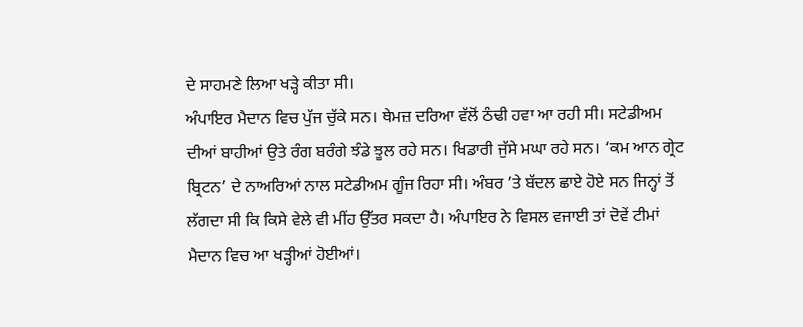ਦੇ ਸਾਹਮਣੇ ਲਿਆ ਖੜ੍ਹੇ ਕੀਤਾ ਸੀ।
ਅੰਪਾਇਰ ਮੈਦਾਨ ਵਿਚ ਪੁੱਜ ਚੁੱਕੇ ਸਨ। ਥੇਮਜ਼ ਦਰਿਆ ਵੱਲੋਂ ਠੰਢੀ ਹਵਾ ਆ ਰਹੀ ਸੀ। ਸਟੇਡੀਅਮ ਦੀਆਂ ਬਾਹੀਆਂ ਉਤੇ ਰੰਗ ਬਰੰਗੇ ਝੰਡੇ ਝੂਲ ਰਹੇ ਸਨ। ਖਿਡਾਰੀ ਜੁੱਸੇ ਮਘਾ ਰਹੇ ਸਨ। ‘ਕਮ ਆਨ ਗ੍ਰੇਟ ਬ੍ਰਿਟਨ’ ਦੇ ਨਾਅਰਿਆਂ ਨਾਲ ਸਟੇਡੀਅਮ ਗੂੰਜ ਰਿਹਾ ਸੀ। ਅੰਬਰ ’ਤੇ ਬੱਦਲ ਛਾਏ ਹੋਏ ਸਨ ਜਿਨ੍ਹਾਂ ਤੋਂ ਲੱਗਦਾ ਸੀ ਕਿ ਕਿਸੇ ਵੇਲੇ ਵੀ ਮੀਂਹ ਉੱਤਰ ਸਕਦਾ ਹੈ। ਅੰਪਾਇਰ ਨੇ ਵਿਸਲ ਵਜਾਈ ਤਾਂ ਦੋਵੇਂ ਟੀਮਾਂ ਮੈਦਾਨ ਵਿਚ ਆ ਖੜ੍ਹੀਆਂ ਹੋਈਆਂ।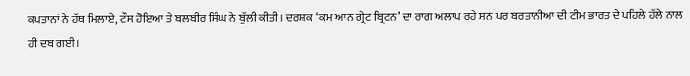ਕਪਤਾਨਾਂ ਨੇ ਹੱਥ ਮਿਲਾਏ, ਟੌਸ ਹੋਇਆ ਤੇ ਬਲਬੀਰ ਸਿੰਘ ਨੇ ਬੁੱਲੀ ਕੀਤੀ। ਦਰਸ਼ਕ ‘ਕਮ ਆਨ ਗ੍ਰੇਟ ਬ੍ਰਿਟਨ’ ਦਾ ਰਾਗ ਅਲਾਪ ਰਹੇ ਸਨ ਪਰ ਬਰਤਾਨੀਆ ਦੀ ਟੀਮ ਭਾਰਤ ਦੇ ਪਹਿਲੇ ਹੱਲੇ ਨਾਲ ਹੀ ਦਬ ਗਈ।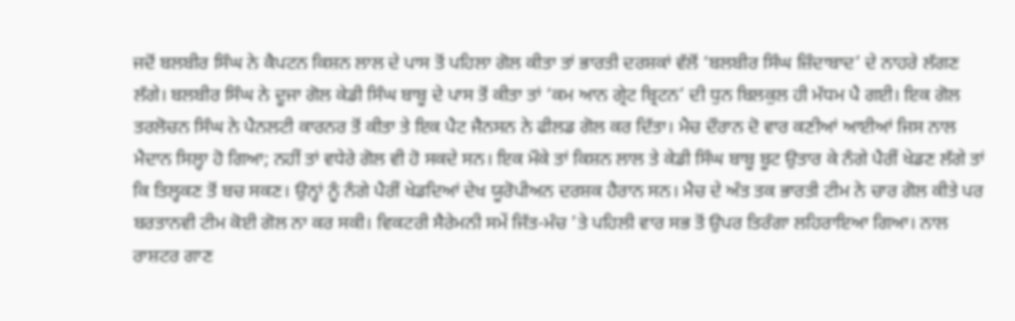ਜਦੋਂ ਬਲਬੀਰ ਸਿੰਘ ਨੇ ਕੈਪਟਨ ਕਿਸ਼ਨ ਲਾਲ ਦੇ ਪਾਸ ਤੋਂ ਪਹਿਲਾ ਗੋਲ ਕੀਤਾ ਤਾਂ ਭਾਰਤੀ ਦਰਸ਼ਕਾਂ ਵੱਲੋਂ ‘ਬਲਬੀਰ ਸਿੰਘ ਜ਼ਿੰਦਾਬਾਦ’ ਦੇ ਨਾਹਰੇ ਲੱਗਣ ਲੱਗੇ। ਬਲਬੀਰ ਸਿੰਘ ਨੇ ਦੂਜਾ ਗੋਲ ਕੇਡੀ ਸਿੰਘ ਬਾਬੂ ਦੇ ਪਾਸ ਤੋਂ ਕੀਤਾ ਤਾਂ ‘ਕਮ ਆਨ ਗ੍ਰੇਟ ਬ੍ਰਿਟਨ’ ਦੀ ਧੁਨ ਬਿਲਕੁਲ ਹੀ ਮੱਧਮ ਪੈ ਗਈ। ਇਕ ਗੋਲ ਤਰਲੋਚਨ ਸਿੰਘ ਨੇ ਪੈਨਲਟੀ ਕਾਰਨਰ ਤੋਂ ਕੀਤਾ ਤੇ ਇਕ ਪੈਟ ਜੈਨਸਨ ਨੇ ਫੀਲਡ ਗੋਲ ਕਰ ਦਿੱਤਾ। ਮੈਚ ਦੌਰਾਨ ਦੋ ਵਾਰ ਕਣੀਆਂ ਆਈਆਂ ਜਿਸ ਨਾਲ ਮੈਦਾਨ ਸਿਲ੍ਹਾ ਹੋ ਗਿਆ; ਨਹੀਂ ਤਾਂ ਵਧੇਰੇ ਗੋਲ ਵੀ ਹੋ ਸਕਦੇ ਸਨ। ਇਕ ਮੌਕੇ ਤਾਂ ਕਿਸ਼ਨ ਲਾਲ ਤੇ ਕੇਡੀ ਸਿੰਘ ਬਾਬੂ ਬੂਟ ਉਤਾਰ ਕੇ ਨੰਗੇ ਪੈਰੀਂ ਖੇਡਣ ਲੱਗੇ ਤਾਂ ਕਿ ਤਿਲ੍ਹਕਣ ਤੋਂ ਬਚ ਸਕਣ। ਉਨ੍ਹਾਂ ਨੂੰ ਨੰਗੇ ਪੈਰੀਂ ਖੇਡਦਿਆਂ ਦੇਖ ਯੂਰੋਪੀਅਨ ਦਰਸ਼ਕ ਹੈਰਾਨ ਸਨ। ਮੈਚ ਦੇ ਅੰਤ ਤਕ ਭਾਰਤੀ ਟੀਮ ਨੇ ਚਾਰ ਗੋਲ ਕੀਤੇ ਪਰ ਬਰਤਾਨਵੀ ਟੀਮ ਕੋਈ ਗੋਲ ਨਾ ਕਰ ਸਕੀ। ਵਿਕਟਰੀ ਸੈਰੇਮਨੀ ਸਮੇਂ ਜਿੱਤ-ਮੰਚ ’ਤੇ ਪਹਿਲੀ ਵਾਰ ਸਭ ਤੋਂ ਉਪਰ ਤਿਰੰਗਾ ਲਹਿਰਾਇਆ ਗਿਆ। ਨਾਲ ਰਾਸ਼ਟਰ ਗਾਣ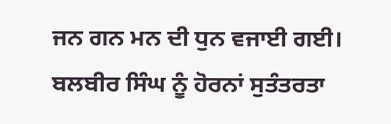ਜਨ ਗਨ ਮਨ ਦੀ ਧੁਨ ਵਜਾਈ ਗਈ। ਬਲਬੀਰ ਸਿੰਘ ਨੂੰ ਹੋਰਨਾਂ ਸੁਤੰਤਰਤਾ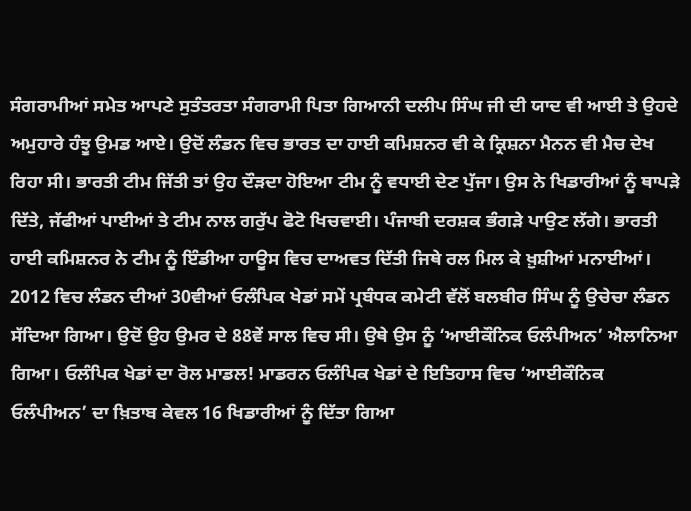ਸੰਗਰਾਮੀਆਂ ਸਮੇਤ ਆਪਣੇ ਸੁਤੰਤਰਤਾ ਸੰਗਰਾਮੀ ਪਿਤਾ ਗਿਆਨੀ ਦਲੀਪ ਸਿੰਘ ਜੀ ਦੀ ਯਾਦ ਵੀ ਆਈ ਤੇ ਉਹਦੇ ਅਮੁਹਾਰੇ ਹੰਝੂ ਉਮਡ ਆਏ। ਉਦੋਂ ਲੰਡਨ ਵਿਚ ਭਾਰਤ ਦਾ ਹਾਈ ਕਮਿਸ਼ਨਰ ਵੀ ਕੇ ਕ੍ਰਿਸ਼ਨਾ ਮੈਨਨ ਵੀ ਮੈਚ ਦੇਖ ਰਿਹਾ ਸੀ। ਭਾਰਤੀ ਟੀਮ ਜਿੱਤੀ ਤਾਂ ਉਹ ਦੌੜਦਾ ਹੋਇਆ ਟੀਮ ਨੂੰ ਵਧਾਈ ਦੇਣ ਪੁੱਜਾ। ਉਸ ਨੇ ਖਿਡਾਰੀਆਂ ਨੂੰ ਥਾਪੜੇ ਦਿੱਤੇ, ਜੱਫੀਆਂ ਪਾਈਆਂ ਤੇ ਟੀਮ ਨਾਲ ਗਰੁੱਪ ਫੋਟੋ ਖਿਚਵਾਈ। ਪੰਜਾਬੀ ਦਰਸ਼ਕ ਭੰਗੜੇ ਪਾਉਣ ਲੱਗੇ। ਭਾਰਤੀ ਹਾਈ ਕਮਿਸ਼ਨਰ ਨੇ ਟੀਮ ਨੂੰ ਇੰਡੀਆ ਹਾਊਸ ਵਿਚ ਦਾਅਵਤ ਦਿੱਤੀ ਜਿਥੇ ਰਲ ਮਿਲ ਕੇ ਖ਼ੁਸ਼ੀਆਂ ਮਨਾਈਆਂ।
2012 ਵਿਚ ਲੰਡਨ ਦੀਆਂ 30ਵੀਆਂ ਓਲੰਪਿਕ ਖੇਡਾਂ ਸਮੇਂ ਪ੍ਰਬੰਧਕ ਕਮੇਟੀ ਵੱਲੋਂ ਬਲਬੀਰ ਸਿੰਘ ਨੂੰ ਉਚੇਚਾ ਲੰਡਨ ਸੱਦਿਆ ਗਿਆ। ਉਦੋਂ ਉਹ ਉਮਰ ਦੇ 88ਵੇਂ ਸਾਲ ਵਿਚ ਸੀ। ਉਥੇ ਉਸ ਨੂੰ ‘ਆਈਕੌਨਿਕ ਓਲੰਪੀਅਨ’ ਐਲਾਨਿਆ ਗਿਆ। ਓਲੰਪਿਕ ਖੇਡਾਂ ਦਾ ਰੋਲ ਮਾਡਲ! ਮਾਡਰਨ ਓਲੰਪਿਕ ਖੇਡਾਂ ਦੇ ਇਤਿਹਾਸ ਵਿਚ ‘ਆਈਕੌਨਿਕ ਓਲੰਪੀਅਨ’ ਦਾ ਖ਼ਿਤਾਬ ਕੇਵਲ 16 ਖਿਡਾਰੀਆਂ ਨੂੰ ਦਿੱਤਾ ਗਿਆ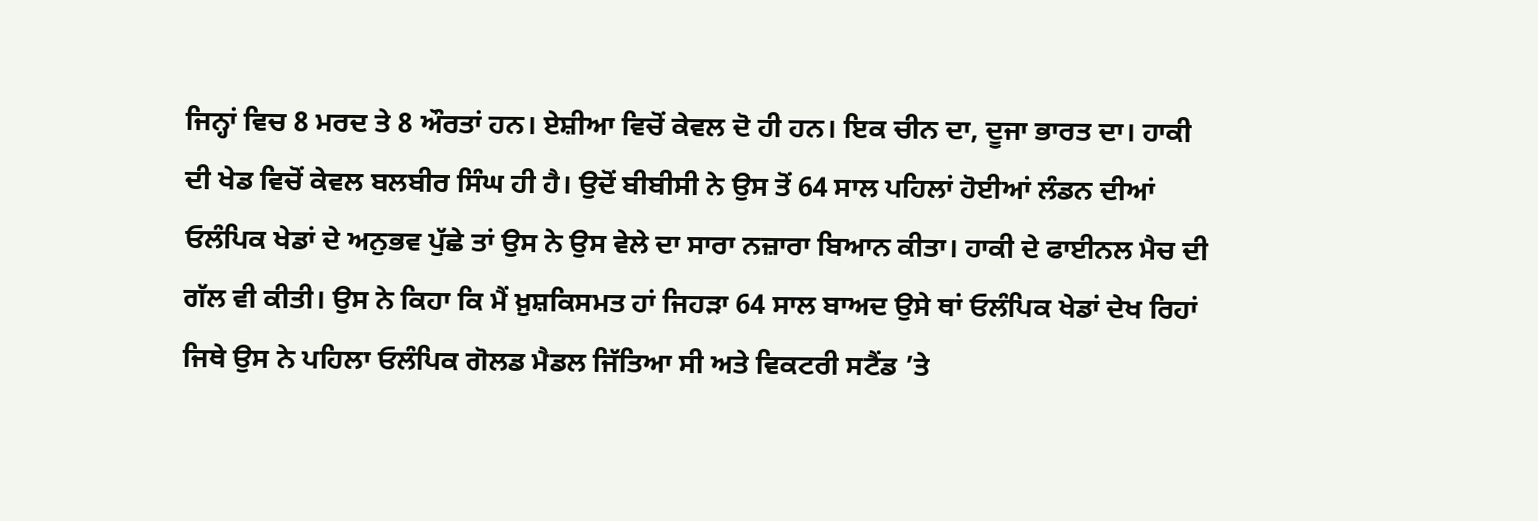ਜਿਨ੍ਹਾਂ ਵਿਚ 8 ਮਰਦ ਤੇ 8 ਔਰਤਾਂ ਹਨ। ਏਸ਼ੀਆ ਵਿਚੋਂ ਕੇਵਲ ਦੋ ਹੀ ਹਨ। ਇਕ ਚੀਨ ਦਾ, ਦੂਜਾ ਭਾਰਤ ਦਾ। ਹਾਕੀ ਦੀ ਖੇਡ ਵਿਚੋਂ ਕੇਵਲ ਬਲਬੀਰ ਸਿੰਘ ਹੀ ਹੈ। ਉਦੋਂ ਬੀਬੀਸੀ ਨੇ ਉਸ ਤੋਂ 64 ਸਾਲ ਪਹਿਲਾਂ ਹੋਈਆਂ ਲੰਡਨ ਦੀਆਂ ਓਲੰਪਿਕ ਖੇਡਾਂ ਦੇ ਅਨੁਭਵ ਪੁੱਛੇ ਤਾਂ ਉਸ ਨੇ ਉਸ ਵੇਲੇ ਦਾ ਸਾਰਾ ਨਜ਼ਾਰਾ ਬਿਆਨ ਕੀਤਾ। ਹਾਕੀ ਦੇ ਫਾਈਨਲ ਮੈਚ ਦੀ ਗੱਲ ਵੀ ਕੀਤੀ। ਉਸ ਨੇ ਕਿਹਾ ਕਿ ਮੈਂ ਖ਼ੁਸ਼ਕਿਸਮਤ ਹਾਂ ਜਿਹੜਾ 64 ਸਾਲ ਬਾਅਦ ਉਸੇ ਥਾਂ ਓਲੰਪਿਕ ਖੇਡਾਂ ਦੇਖ ਰਿਹਾਂ ਜਿਥੇ ਉਸ ਨੇ ਪਹਿਲਾ ਓਲੰਪਿਕ ਗੋਲਡ ਮੈਡਲ ਜਿੱਤਿਆ ਸੀ ਅਤੇ ਵਿਕਟਰੀ ਸਟੈਂਡ ’ਤੇ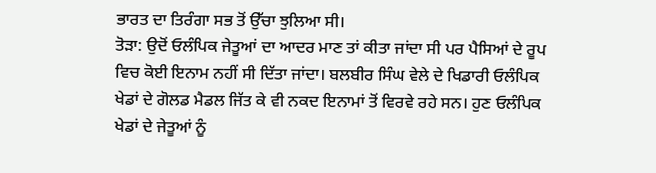ਭਾਰਤ ਦਾ ਤਿਰੰਗਾ ਸਭ ਤੋਂ ਉੱਚਾ ਝੁਲਿਆ ਸੀ।
ਤੋੜਾ: ਉਦੋਂ ਓਲੰਪਿਕ ਜੇਤੂਆਂ ਦਾ ਆਦਰ ਮਾਣ ਤਾਂ ਕੀਤਾ ਜਾਂਦਾ ਸੀ ਪਰ ਪੈਸਿਆਂ ਦੇ ਰੂਪ ਵਿਚ ਕੋਈ ਇਨਾਮ ਨਹੀਂ ਸੀ ਦਿੱਤਾ ਜਾਂਦਾ। ਬਲਬੀਰ ਸਿੰਘ ਵੇਲੇ ਦੇ ਖਿਡਾਰੀ ਓਲੰਪਿਕ ਖੇਡਾਂ ਦੇ ਗੋਲਡ ਮੈਡਲ ਜਿੱਤ ਕੇ ਵੀ ਨਕਦ ਇਨਾਮਾਂ ਤੋਂ ਵਿਰਵੇ ਰਹੇ ਸਨ। ਹੁਣ ਓਲੰਪਿਕ ਖੇਡਾਂ ਦੇ ਜੇਤੂਆਂ ਨੂੰ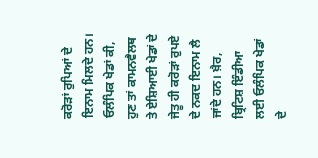ਕਰੋੜਾਂ ਰੁਪਿਆਂ ਦੇ ਇਨਾਮ ਮਿਲਦੇ ਹਨ। ਓਲੰਪਿਕ ਖੇਡਾਂ ਕੀ, ਹੁਣ ਤਾਂ ਕਾਮਨਵੈਲਥ ਤੇ ਏਸ਼ਿਆਈ ਖੇਡਾਂ ਦੇ ਜੇਤੂ ਹੀ ਕਰੋੜਾਂ ਰੁਪਏ ਦੇ ਨਕਦ ਇਨਾਮ ਲੈ ਜਾਂਦੇ ਹਨ। ਖ਼ੈਰ, ਬ੍ਰਿਟਿਸ਼ ਇੰਡੀਆ ਲਈ ਓਲੰਪਿਕ ਖੇਡਾਂ ਦੇ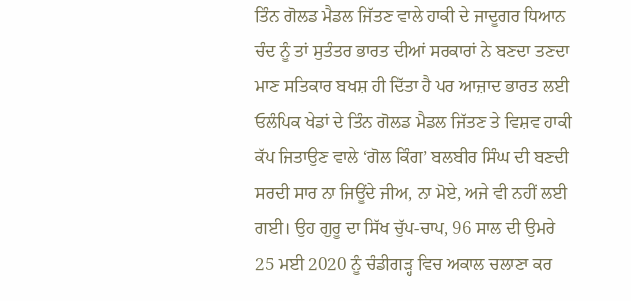ਤਿੰਨ ਗੋਲਡ ਮੈਡਲ ਜਿੱਤਣ ਵਾਲੇ ਹਾਕੀ ਦੇ ਜਾਦੂਗਰ ਧਿਆਨ ਚੰਦ ਨੂੰ ਤਾਂ ਸੁਤੰਤਰ ਭਾਰਤ ਦੀਆਂ ਸਰਕਾਰਾਂ ਨੇ ਬਣਦਾ ਤਣਦਾ ਮਾਣ ਸਤਿਕਾਰ ਬਖਸ਼ ਹੀ ਦਿੱਤਾ ਹੈ ਪਰ ਆਜ਼ਾਦ ਭਾਰਤ ਲਈ ਓਲੰਪਿਕ ਖੇਡਾਂ ਦੇ ਤਿੰਨ ਗੋਲਡ ਮੈਡਲ ਜਿੱਤਣ ਤੇ ਵਿਸ਼ਵ ਹਾਕੀ ਕੱਪ ਜਿਤਾਉਣ ਵਾਲੇ ‘ਗੋਲ ਕਿੰਗ’ ਬਲਬੀਰ ਸਿੰਘ ਦੀ ਬਣਦੀ ਸਰਦੀ ਸਾਰ ਨਾ ਜਿਊਂਦੇ ਜੀਅ, ਨਾ ਮੋਏ, ਅਜੇ ਵੀ ਨਹੀਂ ਲਈ ਗਈ। ਉਹ ਗੁਰੂ ਦਾ ਸਿੱਖ ਚੁੱਪ-ਚਾਪ, 96 ਸਾਲ ਦੀ ਉਮਰੇ 25 ਮਈ 2020 ਨੂੰ ਚੰਡੀਗੜ੍ਹ ਵਿਚ ਅਕਾਲ ਚਲਾਣਾ ਕਰ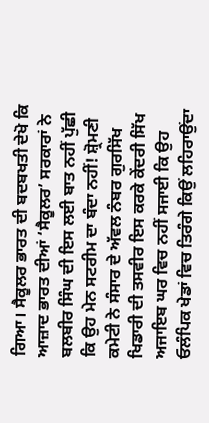ਗਿਆ। ਸੈਕੂਲਰ ਭਾਰਤ ਦੀ ਬਦਬਖਤੀ ਦੇਖੋ ਕਿ ਆਜ਼ਾਦ ਭਾਰਤ ਦੀਆਂ ‘ਸੈਕੂਲਰ’ ਸਰਕਾਰਾਂ ਨੇ ਬਲਬੀਰ ਸਿੰਘ ਦੀ ਇਸ ਲਈ ਬਾਤ ਨਹੀਂ ਪੁੱਛੀ ਕਿ ਉਹ ਮੇਨ ਸਟਰੀਮ ਦਾ ਬੰਦਾ ਨਹੀਂ! ਸ਼੍ਰੋਮਣੀ ਕਮੇਟੀ ਨੇ ਸੰਸਾਰ ਦੇ ਅੱਵਲ ਨੰਬਰ ਗੁਰਸਿੱਖ ਖਿਡਾਰੀ ਦੀ ਤਸਵੀਰ ਇਸ ਕਰਕੇ ਕੇਂਦਰੀ ਸਿੱਖ ਅਜਾਇਬ ਘਰ ਵਿਚ ਨਹੀਂ ਸਜਾਈ ਕਿ ਉਹ ਓਲੰਪਿਕ ਖੇਡਾਂ ਵਿਚ ਤਿਰੰਗੇ ਕਿਉਂ ਲਹਿਰਾਉਂਦਾ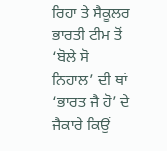ਰਿਹਾ ਤੇ ਸੈਕੂਲਰ ਭਾਰਤੀ ਟੀਮ ਤੋਂ ‘ਬੋਲੇ ਸੋ ਨਿਹਾਲ’ ਦੀ ਥਾਂ ‘ਭਾਰਤ ਜੈ ਹੋ’ ਦੇ ਜੈਕਾਰੇ ਕਿਉਂ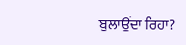ਬੁਲਾਉਂਦਾ ਰਿਹਾ?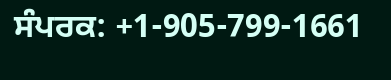ਸੰਪਰਕ: +1-905-799-1661